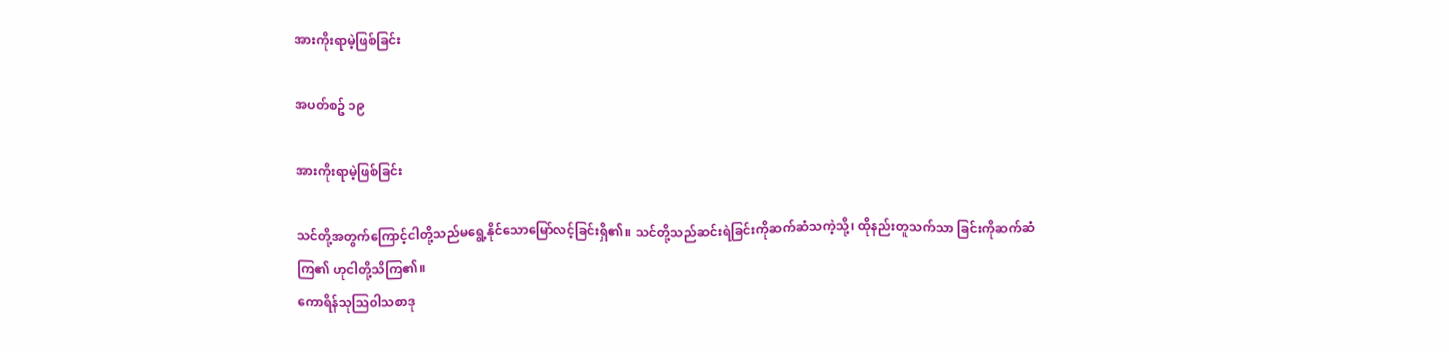အားကိုးရာမဲ့ဖြစ်ခြင်း

အပတ်စဥ် ၁၉

အားကိုးရာမဲ့ဖြစ်ခြင်း

သင်တို့အတွက်ကြောင့်ငါတို့သည်မရွေ့နိုင်သောမြော်လင့်ခြင်းရှိ၏။ သင်တို့သည်ဆင်းရဲခြင်းကိုဆက်ဆံသကဲ့သို့၊ ထိုနည်းတူသက်သာ ခြင်းကိုဆက်ဆံကြ၏ ဟုငါတို့သိကြ၏။
ကောရိန်သုသြ၀ါသစာဒု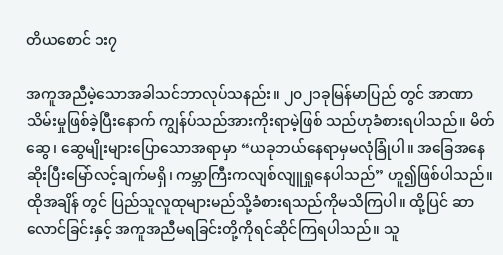တိယစောင် ၁း၇

အကူအညီမဲ့သောအခါသင်ဘာလုပ်သနည်း။ ၂၀၂၁ခုမြန်မာပြည် တွင် အာဏာသိမ်းမှုဖြစ်ခဲ့ပြီးနောက် ကျွန်ပ်သည်အားကိုးရာမဲ့ဖြစ် သည်ဟုခံစားရပါသည်။ မိတ်ဆွေ၊ ဆွေမျိုးများပြောသောအရာမှာ “ယခုဘယ်နေရာမှမလုံခြုံပါ။ အခြေအနေဆိုးပြီးမြော်လင့်ချက်မရှိ၊ ကမ္ဘာကြီးကလျစ်လျူရှုနေပါသည်” ဟူ၍ဖြစ်ပါသည်။ ထိုအချိန် တွင် ပြည်သူလူထုများမည်သို့ခံစားရသည်ကိုမသိကြပါ။ ထို့ပြင် ဆာလောင်ခြင်းနှင့် အကူအညီမရခြင်းတို့ကိုရင်ဆိုင်ကြရပါသည်။ သူ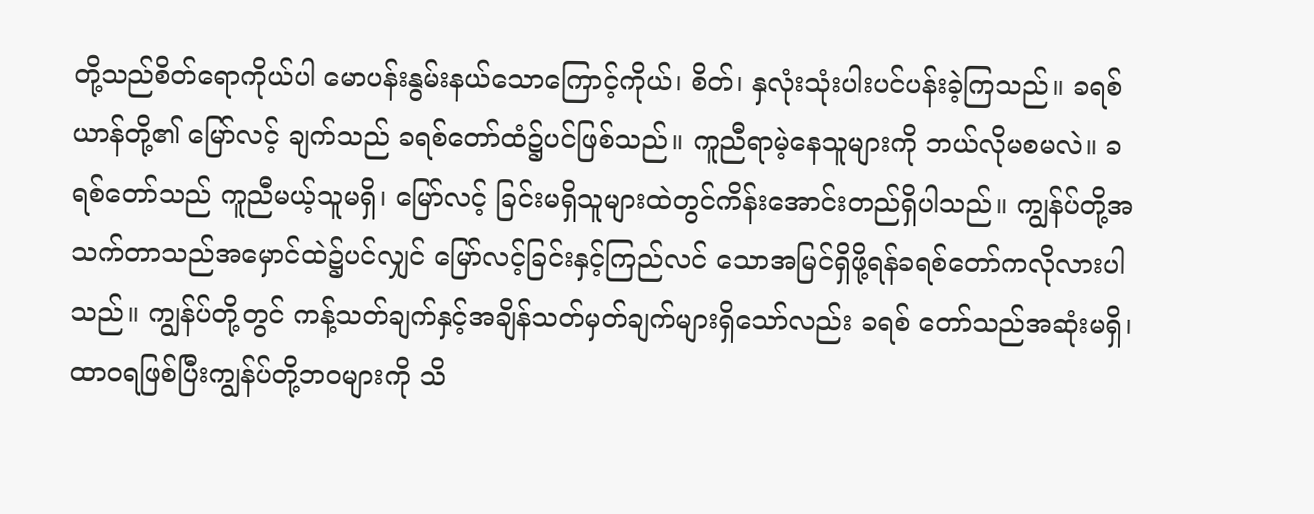တို့သည်စိတ်ရောကိုယ်ပါ မောပန်းနွမ်းနယ်သောကြောင့်ကိုယ်၊ စိတ်၊ နှလုံးသုံးပါးပင်ပန်းခဲ့ကြသည်။ ခရစ်ယာန်တို့၏ မြော်လင့် ချက်သည် ခရစ်တော်ထံ၌ပင်ဖြစ်သည်။ ကူညီရာမဲ့နေသူများကို ဘယ်လိုမစမလဲ။ ခရစ်တော်သည် ကူညီမယ့်သူမရှိ၊ မြော်လင့် ခြင်းမရှိသူများထဲတွင်ကိန်းအောင်းတည်ရှိပါသည်။ ကျွန်ပ်တို့အ သက်တာသည်အမှောင်ထဲ၌ပင်လျှင် မြော်လင့်ခြင်းနှင့်ကြည်လင် သောအမြင်ရှိဖို့ရန်ခရစ်တော်ကလိုလားပါသည်။ ကျွန်ပ်တို့တွင် ကန့်သတ်ချက်နှင့်အချိန်သတ်မှတ်ချက်များရှိသော်လည်း ခရစ် တော်သည်အဆုံးမရှိ၊ ထာ၀ရဖြစ်ပြီးကျွန်ပ်တို့ဘ၀များကို သိ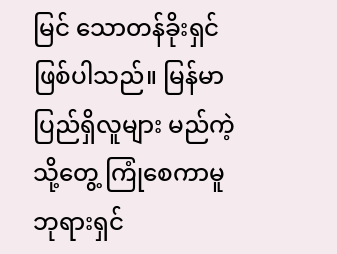မြင် သောတန်ခိုးရှင်ဖြစ်ပါသည်။ မြန်မာပြည်ရှိလူများ မည်ကဲ့သို့တွေ့ ကြုံစေကာမူ ဘုရားရှင်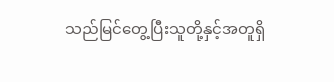သည်မြင်တွေ့ပြီးသူတို့နှင့်အတူရှိ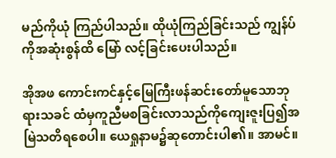မည်ကိုယုံ ကြည်ပါသည်။ ထိုယုံကြည်ခြင်းသည် ကျွန်ပ်ကိုအဆုံးစွန်ထိ မြော် လင့်ခြင်းပေးပါသည်။

အိုအဖ ကောင်းကင်နှင့်မြေကြီးဖန်ဆင်းတော်မူသောဘုရားသခင် ထံမှကူညီမစခြင်းလာသည်ကိုကျေးဇူးပြ၍အမြဲသတိရစေပါ။ ယေရှုနာမ၌ဆုတောင်းပါ၏။ အာမင်။